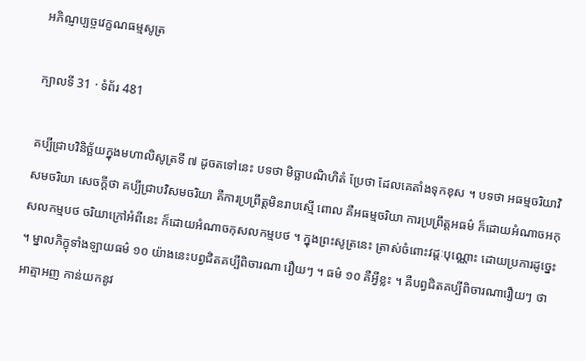អភិណ្ញប្បច្ចវេក្ខណធម្មសូត្រ

ក្បាលទី 31 · ទំព័រ 481

គប្បីជ្រាបវិនិច្ឆ័យក្នុងមហាលិសូត្រទី ៧ ដូចតទៅនេះ បទថា មិច្ឆាបណិហិតំ ប្រែថា ដែលគេតាំងទុកខុស ។ បទថា អធម្មចរិយាវិសមចរិយា សេចក្តីថា គប្បីជ្រាបវិសមចរិយា គឺការប្រព្រឹត្តមិនរាបស្មើ ពោល គឺអធម្មចរិយា ការប្រព្រឹត្តអធម៌ ក៏ដោយអំណាចអកុសលកម្មបថ ចរិយាក្រៅអំពីនេះ ក៏ដោយអំណាចកុសលកម្មបថ ។ ក្នុងព្រះសូត្រនេះ ត្រាស់ចំពោះវដ្តៈបុណ្ណោះ ដោយប្រការដូច្នេះ ។ ម្នាលភិក្ខុទាំងឡាយធម៌ ១០ យ៉ាងនេះបព្វជិតគប្បីពិចារណា រឿយៗ ។ ធម៌ ១០ គឺអ្វីខ្លះ ។ គឺបព្វជិតគប្បីពិចារណារឿយៗ ថា អាត្មាអញ កាន់យកនូវ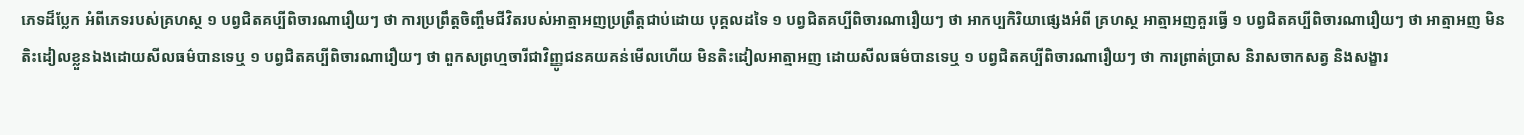ភេទដ៏ប្លែក អំពីភេទរបស់គ្រហស្ថ ១ បព្វជិតគប្បីពិចារណារឿយៗ ថា ការប្រព្រឹត្តចិញ្ចឹមជីវិតរបស់អាត្មាអញប្រព្រឹត្តជាប់ដោយ បុគ្គលដទៃ ១ បព្វជិតគប្បីពិចារណារឿយៗ ថា អាកប្បកិរិយាផ្សេងអំពី គ្រហស្ថ អាត្មាអញគួរធ្វើ ១ បព្វជិតគប្បីពិចារណារឿយៗ ថា អាត្មាអញ មិនតិះដៀលខ្លួនឯងដោយសីលធម៌បានទេឬ ១ បព្វជិតគប្បីពិចារណារឿយៗ ថា ពួកសព្រហ្មចារីជាវិញ្ញូជនគយគន់មើលហើយ មិនតិះដៀលអាត្មាអញ ដោយសីលធម៌បានទេឬ ១ បព្វជិតគប្បីពិចារណារឿយៗ ថា ការព្រាត់ប្រាស និរាសចាកសត្វ និងសង្ខារ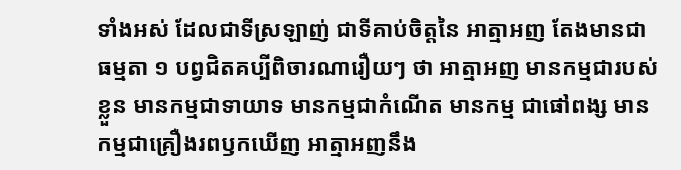ទាំងអស់ ដែលជាទីស្រឡាញ់ ជាទីគាប់ចិត្តនៃ អាត្មាអញ តែងមានជាធម្មតា ១ បព្វជិតគប្បីពិចារណារឿយៗ ថា អាត្មាអញ មានកម្មជារបស់ខ្លួន មានកម្មជាទាយាទ មានកម្មជាកំណើត មានកម្ម ជាផៅពង្ស មានកម្មជាគ្រឿងរពឫកឃើញ អាត្មាអញនឹង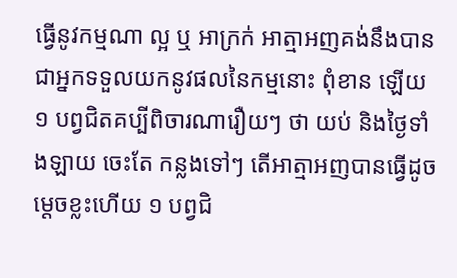ធ្វើនូវកម្មណា ល្អ ឬ អាក្រក់ អាត្មាអញគង់នឹងបានជាអ្នកទទួលយកនូវផលនៃកម្មនោះ ពុំខាន ឡើយ ១ បព្វជិតគប្បីពិចារណារឿយៗ ថា យប់ និងថ្ងៃទាំងឡាយ ចេះតែ កន្លងទៅៗ តើអាត្មាអញបានធ្វើដូចម្តេចខ្លះហើយ ១ បព្វជិ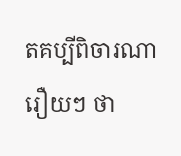តគប្បីពិចារណា រឿយៗ ថា